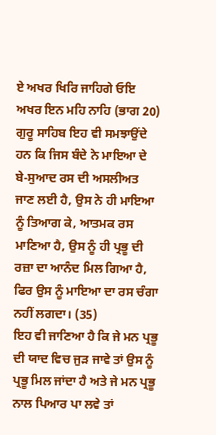ਏ ਅਖਰ ਖਿਰਿ ਜਾਹਿਗੇ ਓਇ ਅਖਰ ਇਨ ਮਹਿ ਨਾਹਿ (ਭਾਗ 20)
ਗੁਰੂ ਸਾਹਿਬ ਇਹ ਵੀ ਸਮਝਾਉਂਦੇ ਹਨ ਕਿ ਜਿਸ ਬੰਦੇ ਨੇ ਮਾਇਆ ਦੇ ਬੇ-ਸੁਆਦ ਰਸ ਦੀ ਅਸਲੀਅਤ ਜਾਣ ਲਈ ਹੈ, ਉਸ ਨੇ ਹੀ ਮਾਇਆ ਨੂੰ ਤਿਆਗ ਕੇ, ਆਤਮਕ ਰਸ ਮਾਣਿਆ ਹੈ, ਉਸ ਨੂੰ ਹੀ ਪ੍ਰਭੂ ਦੀ ਰਜ਼ਾ ਦਾ ਆਨੰਦ ਮਿਲ ਗਿਆ ਹੈ, ਫਿਰ ਉਸ ਨੂੰ ਮਾਇਆ ਦਾ ਰਸ ਚੰਗਾ ਨਹੀਂ ਲਗਦਾ। (35)
ਇਹ ਵੀ ਜਾਣਿਆ ਹੈ ਕਿ ਜੇ ਮਨ ਪ੍ਰਭੂ ਦੀ ਯਾਦ ਵਿਚ ਜੁੜ ਜਾਵੇ ਤਾਂ ਉਸ ਨੂੰ ਪ੍ਰਭੂ ਮਿਲ ਜਾਂਦਾ ਹੈ ਅਤੇ ਜੇ ਮਨ ਪ੍ਰਭੂ ਨਾਲ ਪਿਆਰ ਪਾ ਲਵੇ ਤਾਂ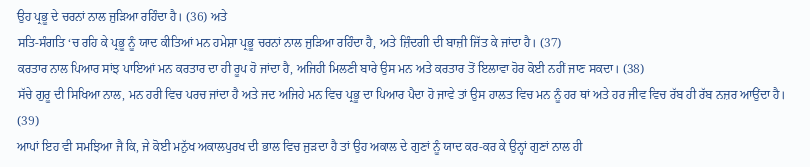ਉਹ ਪ੍ਰਭੂ ਦੇ ਚਰਨਾਂ ਨਾਲ ਜੁੜਿਆ ਰਹਿੰਦਾ ਹੈ। (36) ਅਤੇ
ਸਤਿ-ਸੰਗਤਿ ‘ਚ ਰਹਿ ਕੇ ਪ੍ਰਭੂ ਨੂੰ ਯਾਦ ਕੀਤਿਆਂ ਮਨ ਹਮੇਸ਼ਾ ਪ੍ਰਭੂ ਚਰਨਾਂ ਨਾਲ ਜੁੜਿਆ ਰਹਿੰਦਾ ਹੈ, ਅਤੇ ਜ਼ਿੰਦਗੀ ਦੀ ਬਾਜ਼ੀ ਜਿੱਤ ਕੇ ਜਾਂਦਾ ਹੈ। (37)
ਕਰਤਾਰ ਨਾਲ ਪਿਆਰ ਸਾਂਝ ਪਾਇਆਂ ਮਨ ਕਰਤਾਰ ਦਾ ਹੀ ਰੂਪ ਹੋ ਜਾਂਦਾ ਹੈ, ਅਜਿਹੀ ਮਿਲਣੀ ਬਾਰੇ ਉਸ ਮਨ ਅਤੇ ਕਰਤਾਰ ਤੋਂ ਇਲਾਵਾ ਹੋਰ ਕੋਈ ਨਹੀਂ ਜਾਣ ਸਕਦਾ। (38)
ਸੱਚੇ ਗੁਰੂ ਦੀ ਸਿਖਿਆ ਨਾਲ, ਮਨ ਹਰੀ ਵਿਚ ਪਰਚ ਜਾਂਦਾ ਹੈ ਅਤੇ ਜਦ ਅਜਿਹੇ ਮਨ ਵਿਚ ਪ੍ਰਭੂ ਦਾ ਪਿਆਰ ਪੈਦਾ ਹੋ ਜਾਵੇ ਤਾਂ ਉਸ ਹਾਲਤ ਵਿਚ ਮਨ ਨੂੰ ਹਰ ਥਾਂ ਅਤੇ ਹਰ ਜੀਵ ਵਿਚ ਰੱਬ ਹੀ ਰੱਬ ਨਜ਼ਰ ਆਉਂਦਾ ਹੈ। (39)
ਆਪਾਂ ਇਹ ਵੀ ਸਮਝਿਆ ਜੈ ਕਿ, ਜੇ ਕੋਈ ਮਨੁੱਖ ਅਕਾਲਪੁਰਖ ਦੀ ਭਾਲ ਵਿਚ ਜੁੜਦਾ ਹੈ ਤਾਂ ਉਹ ਅਕਾਲ ਦੇ ਗੁਣਾਂ ਨੂੰ ਯਾਦ ਕਰ-ਕਰ ਕੇ ਉਨ੍ਹਾਂ ਗੁਣਾਂ ਨਾਲ ਹੀ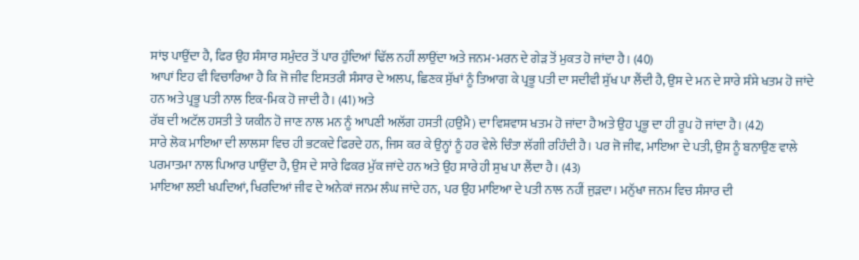ਸਾਂਝ ਪਾਉਂਦਾ ਹੈ, ਫਿਰ ਉਹ ਸੰਸਾਰ ਸਮੁੰਦਰ ਤੋਂ ਪਾਰ ਹੁੰਦਿਆਂ ਢਿੱਲ ਨਹੀਂ ਲਾਉਂਦਾ ਅਤੇ ਜਨਮ-ਮਰਨ ਦੇ ਗੇੜ ਤੋਂ ਮੁਕਤ ਹੋ ਜਾਂਦਾ ਹੈ। (40)
ਆਪਾਂ ਇਹ ਵੀ ਵਿਚਾਰਿਆ ਹੈ ਕਿ ਜੋ ਜੀਵ ਇਸਤਰੀ ਸੰਸਾਰ ਦੇ ਅਲਪ, ਛਿਣਕ ਸੁੱਖਾਂ ਨੂੰ ਤਿਆਗ ਕੇ ਪ੍ਰਭੂ ਪਤੀ ਦਾ ਸਦੀਵੀ ਸੁੱਖ ਪਾ ਲੈਂਦੀ ਹੈ, ਉਸ ਦੇ ਮਨ ਦੇ ਸਾਰੇ ਸੰਸੇ ਖਤਮ ਹੋ ਜਾਂਦੇ ਹਨ ਅਤੇ ਪ੍ਰਭੂ ਪਤੀ ਨਾਲ ਇਕ-ਮਿਕ ਹੋ ਜਾਦੀ ਹੈ। (41) ਅਤੇ
ਰੱਬ ਦੀ ਅਟੱਲ ਹਸਤੀ ਤੇ ਯਕੀਨ ਹੋ ਜਾਣ ਨਾਲ ਮਨ ਨੂੰ ਆਪਣੀ ਅਲੱਗ ਹਸਤੀ (ਹਉਮੈ) ਦਾ ਵਿਸ਼ਵਾਸ ਖਤਮ ਹੋ ਜਾਂਦਾ ਹੈ ਅਤੇ ਉਹ ਪ੍ਰਭੂ ਦਾ ਹੀ ਰੂਪ ਹੋ ਜਾਂਦਾ ਹੈ। (42)
ਸਾਰੇ ਲੋਕ ਮਾਇਆ ਦੀ ਲਾਲਸਾ ਵਿਚ ਹੀ ਭਟਕਦੇ ਫਿਰਦੇ ਹਨ, ਜਿਸ ਕਰ ਕੇ ਉਨ੍ਹਾਂ ਨੂੰ ਹਰ ਵੇਲੇ ਚਿੰਤਾ ਲੱਗੀ ਰਹਿੰਦੀ ਹੈ। ਪਰ ਜੋ ਜੀਵ, ਮਾਇਆ ਦੇ ਪਤੀ, ਉਸ ਨੂੰ ਬਨਾਉਣ ਵਾਲੇ ਪਰਮਾਤਮਾ ਨਾਲ ਪਿਆਰ ਪਾਉਂਦਾ ਹੈ, ਉਸ ਦੇ ਸਾਰੇ ਫਿਕਰ ਮੁੱਕ ਜਾਂਦੇ ਹਨ ਅਤੇ ਉਹ ਸਾਰੇ ਹੀ ਸੁਖ ਪਾ ਲੈਂਦਾ ਹੈ। (43)
ਮਾਇਆ ਲਈ ਖਪਦਿਆਂ, ਖਿਰਦਿਆਂ ਜੀਵ ਦੇ ਅਨੇਕਾਂ ਜਨਮ ਲੰਘ ਜਾਂਦੇ ਹਨ, ਪਰ ਉਹ ਮਾਇਆ ਦੇ ਪਤੀ ਨਾਲ ਨਹੀਂ ਜੁੜਦਾ। ਮਨੁੱਖਾ ਜਨਮ ਵਿਚ ਸੰਸਾਰ ਦੀ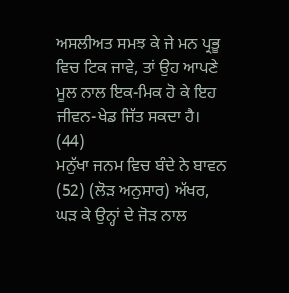ਅਸਲੀਅਤ ਸਮਝ ਕੇ ਜੇ ਮਨ ਪ੍ਰਭੂ ਵਿਚ ਟਿਕ ਜਾਵੇ, ਤਾਂ ਉਹ ਆਪਣੇ ਮੂਲ ਨਾਲ ਇਕ-ਮਿਕ ਹੋ ਕੇ ਇਹ ਜੀਵਨ-ਖੇਡ ਜਿੱਤ ਸਕਦਾ ਹੈ। (44)
ਮਨੁੱਖਾ ਜਨਮ ਵਿਚ ਬੰਦੇ ਨੇ ਬਾਵਨ (52) (ਲੋੜ ਅਨੁਸਾਰ) ਅੱਖਰ, ਘੜ ਕੇ ਉਨ੍ਹਾਂ ਦੇ ਜੋੜ ਨਾਲ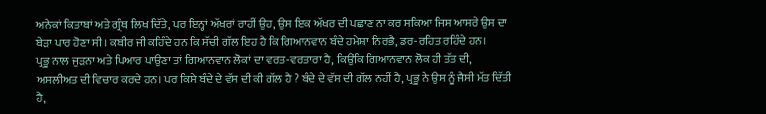ਅਨੇਕਾਂ ਕਿਤਾਬਾਂ ਅਤੇ ਗ੍ਰੰਥ ਲਿਖ ਦਿੱਤੇ, ਪਰ ਇਨ੍ਹਾਂ ਅੱਖਰਾਂ ਰਾਹੀਂ ਉਹ, ਉਸ ਇਕ ਅੱਖਰ ਦੀ ਪਛਾਣ ਨਾ ਕਰ ਸਕਿਆ ਜਿਸ ਆਸਰੇ ਉਸ ਦਾ ਬੇੜਾ ਪਾਰ ਹੋਣਾ ਸੀ। ਕਬੀਰ ਜੀ ਕਹਿੰਦੇ ਹਨ ਕਿ ਸੱਚੀ ਗੱਲ ਇਹ ਹੈ ਕਿ ਗਿਆਨਵਾਨ ਬੰਦੇ ਹਮੇਸ਼ਾ ਨਿਰਭੈ, ਡਰ-ਰਹਿਤ ਰਹਿੰਦੇ ਹਨ।
ਪ੍ਰਭੂ ਨਾਲ ਜੁੜਨਾ ਅਤੇ ਪਿਆਰ ਪਾਉਣਾ ਤਾਂ ਗਿਆਨਵਾਨ ਲੋਕਾਂ ਦਾ ਵਰਤ-ਵਰਤਾਰਾ ਹੈ, ਕਿਉਂਕਿ ਗਿਆਨਵਾਨ ਲੋਕ ਹੀ ਤੱਤ ਦੀ, ਅਸਲੀਅਤ ਦੀ ਵਿਚਾਰ ਕਰਦੇ ਹਨ। ਪਰ ਕਿਸੇ ਬੰਦੇ ਦੇ ਵੱਸ ਦੀ ਕੀ ਗੱਲ ਹੈ ? ਬੰਦੇ ਦੇ ਵੱਸ ਦੀ ਗੱਲ ਨਹੀਂ ਹੈ, ਪ੍ਰਭੂ ਨੇ ਉਸ ਨੂੰ ਜੈਸੀ ਮੱਤ ਦਿੱਤੀ ਹੈ,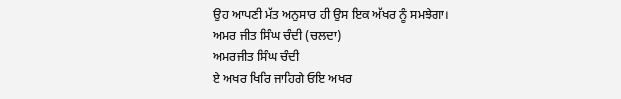ਉਹ ਆਪਣੀ ਮੱਤ ਅਨੁਸਾਰ ਹੀ ਉਸ ਇਕ ਅੱਖਰ ਨੂੰ ਸਮਝੇਗਾ।
ਅਮਰ ਜੀਤ ਸਿੰਘ ਚੰਦੀ (ਚਲਦਾ)
ਅਮਰਜੀਤ ਸਿੰਘ ਚੰਦੀ
ਏ ਅਖਰ ਖਿਰਿ ਜਾਹਿਗੇ ਓਇ ਅਖਰ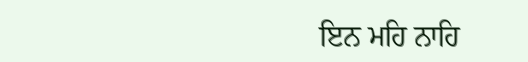ਇਨ ਮਹਿ ਨਾਹਿ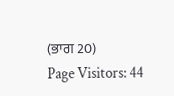(ਭਾਗ 20)
Page Visitors: 44